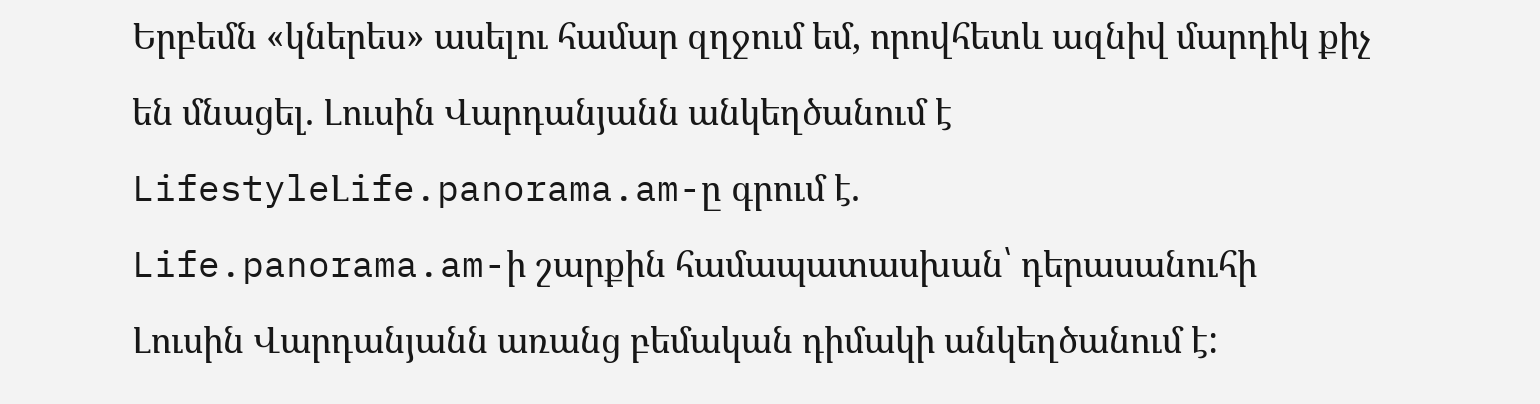Երբեմն «կներես» ասելու համար զղջում եմ, որովհետև ազնիվ մարդիկ քիչ են մնացել. Լուսին Վարդանյանն անկեղծանում է
LifestyleԼife.panorama.am-ը գրում է.
Life.panorama.am-ի շարքին համապատասխան՝ դերասանուհի Լուսին Վարդանյանն առանց բեմական դիմակի անկեղծանում է: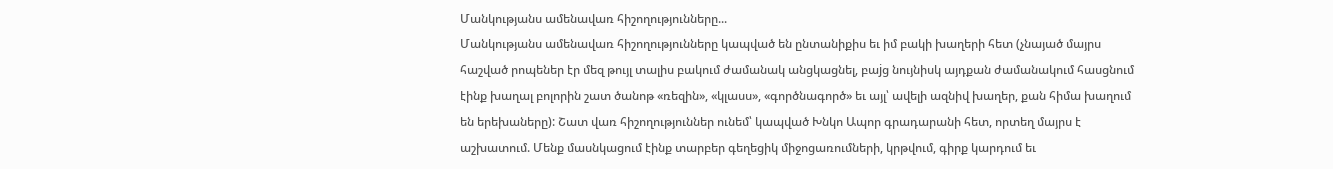Մանկությանս ամենավառ հիշողությունները...
Մանկությանս ամենավառ հիշողությունները կապված են ընտանիքիս եւ իմ բակի խաղերի հետ (չնայած մայրս հաշված րոպեներ էր մեզ թույլ տալիս բակում ժամանակ անցկացնել, բաjց նույնիսկ այդքան ժամանակում հասցնում էինք խաղալ բոլորին շատ ծանոթ «ռեզին», «կլասս», «գործնագործ» եւ այլ՝ ավելի ազնիվ խաղեր, քան հիմա խաղում են երեխաները): Շատ վառ հիշողություններ ունեմ՝ կապված Խնկո Ապոր գրադարանի հետ, որտեղ մայրս է աշխատում. Մենք մասնկացում էինք տարբեր գեղեցիկ միջոցառումների, կրթվում, գիրք կարդում եւ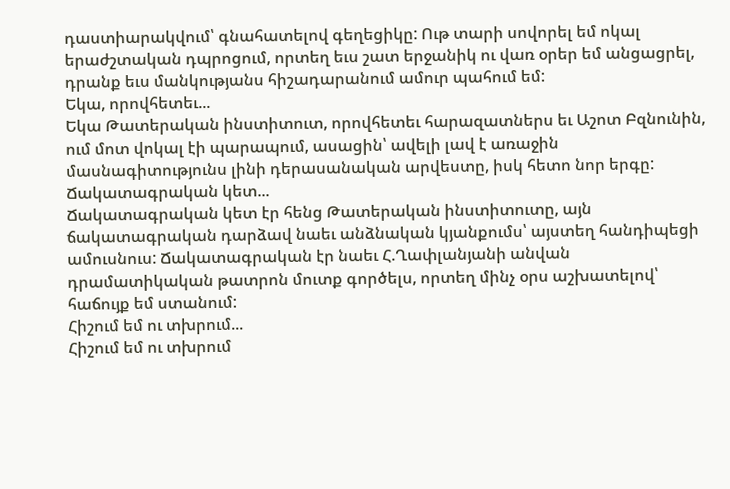դաստիարակվում՝ գնահատելով գեղեցիկը: Ութ տարի սովորել եմ ոկալ երաժշտական դպրոցում, որտեղ եւս շատ երջանիկ ու վառ օրեր եմ անցացրել, դրանք եւս մանկությանս հիշադարանում ամուր պահում եմ:
Եկա, որովհետեւ...
Եկա Թատերական ինստիտուտ, որովհետեւ հարազատներս եւ Աշոտ Բզնունին, ում մոտ վոկալ էի պարապում, ասացին՝ ավելի լավ է առաջին մասնագիտությունս լինի դերասանական արվեստը, իսկ հետո նոր երգը:
Ճակատագրական կետ...
Ճակատագրական կետ էր հենց Թատերական ինստիտուտը, այն ճակատագրական դարձավ նաեւ անձնական կյանքումս՝ այստեղ հանդիպեցի ամուսնուս: Ճակատագրական էր նաեւ Հ.Ղափլանյանի անվան դրամատիկական թատրոն մուտք գործելս, որտեղ մինչ օրս աշխատելով՝ հաճույք եմ ստանում:
Հիշում եմ ու տխրում...
Հիշում եմ ու տխրում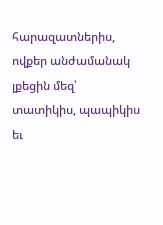հարազատներիս, ովքեր անժամանակ լքեցին մեզ՝ տատիկիս, պապիկիս եւ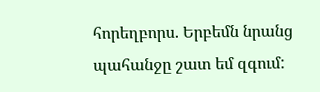հորեղբորս. Երբեմն նրանց պահանջը շատ եմ զգում: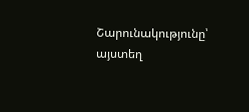Շարունակությունը՝ այստեղ